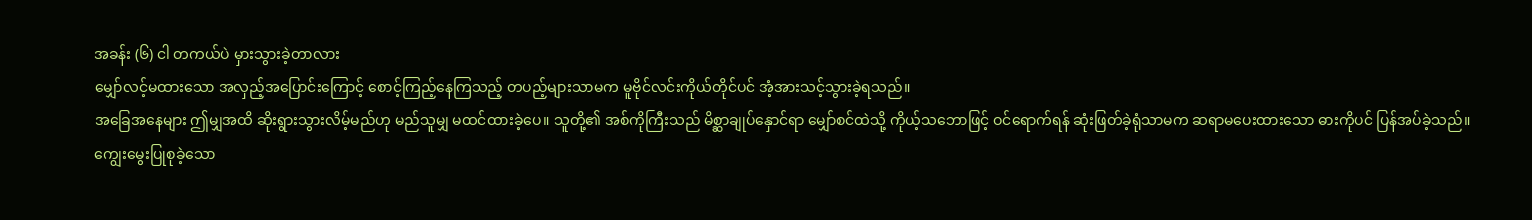အခန်း (၆) ငါ တကယ်ပဲ မှားသွားခဲ့တာလား
မျှော်လင့်မထားသော အလှည့်အပြောင်းကြောင့် စောင့်ကြည့်နေကြသည့် တပည့်များသာမက မူဗိုင်လင်းကိုယ်တိုင်ပင် အံ့အားသင့်သွားခဲ့ရသည်။
အခြေအနေများ ဤမျှအထိ ဆိုးရွားသွားလိမ့်မည်ဟု မည်သူမျှ မထင်ထားခဲ့ပေ။ သူတို့၏ အစ်ကိုကြီးသည် မိစ္ဆာချုပ်နှောင်ရာ မျှော်စင်ထဲသို့ ကိုယ့်သဘောဖြင့် ဝင်ရောက်ရန် ဆုံးဖြတ်ခဲ့ရုံသာမက ဆရာမပေးထားသော ဓားကိုပင် ပြန်အပ်ခဲ့သည်။
ကျွေးမွေးပြုစုခဲ့သော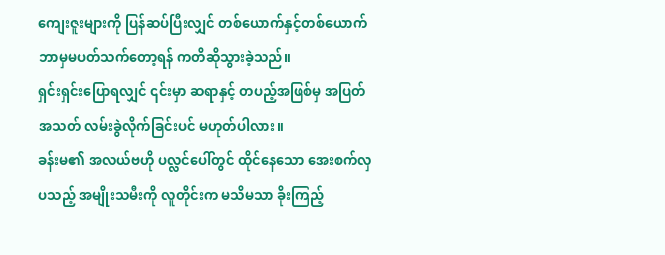ကျေးဇူးများကို ပြန်ဆပ်ပြီးလျှင် တစ်ယောက်နှင့်တစ်ယောက် ဘာမှမပတ်သက်တော့ရန် ကတိဆိုသွားခဲ့သည်။
ရှင်းရှင်းပြောရလျှင် ၎င်းမှာ ဆရာနှင့် တပည့်အဖြစ်မှ အပြတ်အသတ် လမ်းခွဲလိုက်ခြင်းပင် မဟုတ်ပါလား။
ခန်းမ၏ အလယ်ဗဟို ပလ္လင်ပေါ်တွင် ထိုင်နေသော အေးစက်လှပသည့် အမျိုးသမီးကို လူတိုင်းက မသိမသာ ခိုးကြည့်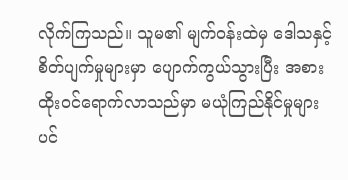လိုက်ကြသည်။ သူမ၏ မျက်ဝန်းထဲမှ ဒေါသနှင့် စိတ်ပျက်မှုများမှာ ပျောက်ကွယ်သွားပြီး အစားထိုးဝင်ရောက်လာသည်မှာ မယုံကြည်နိုင်မှုများပင်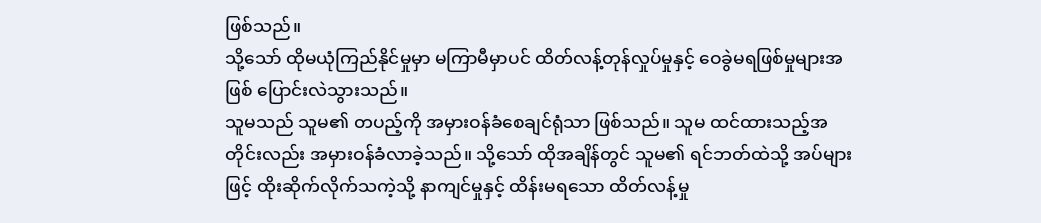ဖြစ်သည်။
သို့သော် ထိုမယုံကြည်နိုင်မှုမှာ မကြာမီမှာပင် ထိတ်လန့်တုန်လှုပ်မှုနှင့် ဝေခွဲမရဖြစ်မှုများအဖြစ် ပြောင်းလဲသွားသည်။
သူမသည် သူမ၏ တပည့်ကို အမှားဝန်ခံစေချင်ရုံသာ ဖြစ်သည်။ သူမ ထင်ထားသည့်အတိုင်းလည်း အမှားဝန်ခံလာခဲ့သည်။ သို့သော် ထိုအချိန်တွင် သူမ၏ ရင်ဘတ်ထဲသို့ အပ်များဖြင့် ထိုးဆိုက်လိုက်သကဲ့သို့ နာကျင်မှုနှင့် ထိန်းမရသော ထိတ်လန့်မှု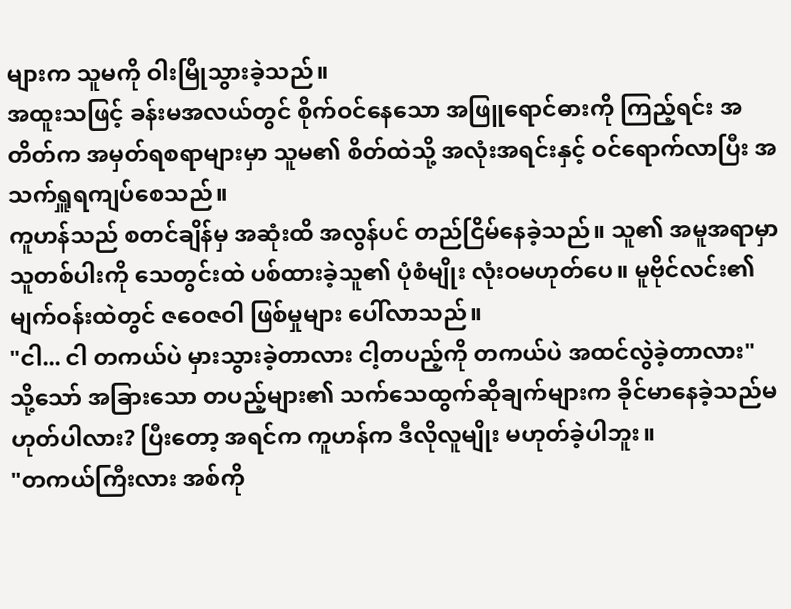များက သူမကို ဝါးမြိုသွားခဲ့သည်။
အထူးသဖြင့် ခန်းမအလယ်တွင် စိုက်ဝင်နေသော အဖြူရောင်ဓားကို ကြည့်ရင်း အတိတ်က အမှတ်ရစရာများမှာ သူမ၏ စိတ်ထဲသို့ အလုံးအရင်းနှင့် ဝင်ရောက်လာပြီး အသက်ရှူရကျပ်စေသည်။
ကူဟန်သည် စတင်ချိန်မှ အဆုံးထိ အလွန်ပင် တည်ငြိမ်နေခဲ့သည်။ သူ၏ အမူအရာမှာ သူတစ်ပါးကို သေတွင်းထဲ ပစ်ထားခဲ့သူ၏ ပုံစံမျိုး လုံးဝမဟုတ်ပေ။ မူဗိုင်လင်း၏ မျက်ဝန်းထဲတွင် ဇဝေဇဝါ ဖြစ်မှုများ ပေါ်လာသည်။
"ငါ... ငါ တကယ်ပဲ မှားသွားခဲ့တာလား ငါ့တပည့်ကို တကယ်ပဲ အထင်လွဲခဲ့တာလား"
သို့သော် အခြားသော တပည့်များ၏ သက်သေထွက်ဆိုချက်များက ခိုင်မာနေခဲ့သည်မဟုတ်ပါလား? ပြီးတော့ အရင်က ကူဟန်က ဒီလိုလူမျိုး မဟုတ်ခဲ့ပါဘူး။
"တကယ်ကြီးလား အစ်ကို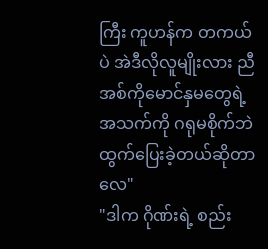ကြီး ကူဟန်က တကယ်ပဲ အဲဒီလိုလူမျိုးလား ညီအစ်ကိုမောင်နှမတွေရဲ့ အသက်ကို ဂရုမစိုက်ဘဲ ထွက်ပြေးခဲ့တယ်ဆိုတာလေ"
"ဒါက ဂိုဏ်းရဲ့ စည်း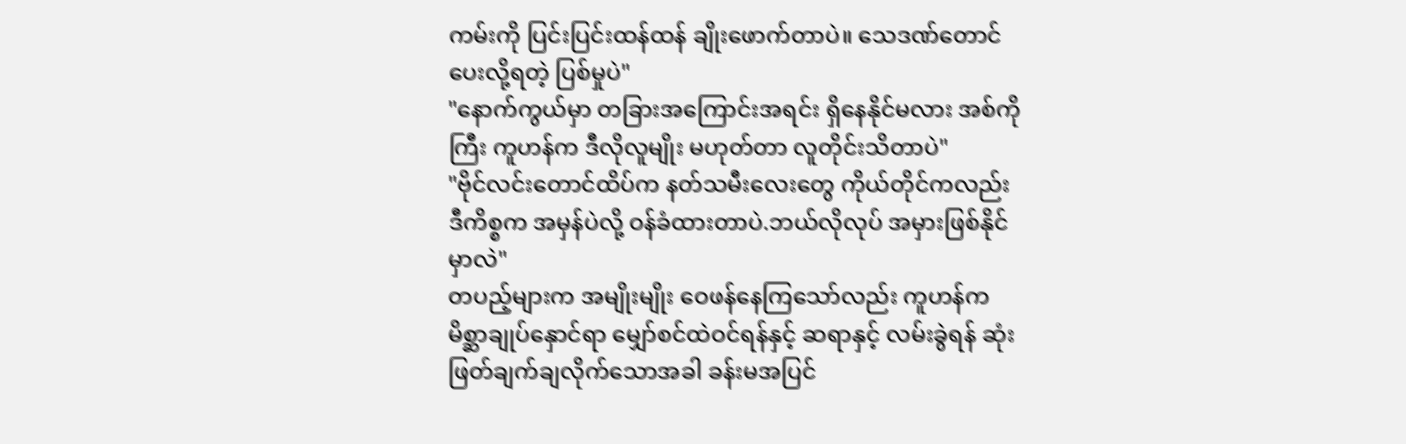ကမ်းကို ပြင်းပြင်းထန်ထန် ချိုးဖောက်တာပဲ။ သေဒဏ်တောင် ပေးလို့ရတဲ့ ပြစ်မှုပဲ"
"နောက်ကွယ်မှာ တခြားအကြောင်းအရင်း ရှိနေနိုင်မလား အစ်ကိုကြီး ကူဟန်က ဒီလိုလူမျိုး မဟုတ်တာ လူတိုင်းသိတာပဲ"
"ဗိုင်လင်းတောင်ထိပ်က နတ်သမီးလေးတွေ ကိုယ်တိုင်ကလည်း ဒီကိစ္စက အမှန်ပဲလို့ ဝန်ခံထားတာပဲ.ဘယ်လိုလုပ် အမှားဖြစ်နိုင်မှာလဲ"
တပည့်များက အမျိုးမျိုး ဝေဖန်နေကြသော်လည်း ကူဟန်က မိစ္ဆာချုပ်နှောင်ရာ မျှော်စင်ထဲဝင်ရန်နှင့် ဆရာနှင့် လမ်းခွဲရန် ဆုံးဖြတ်ချက်ချလိုက်သောအခါ ခန်းမအပြင်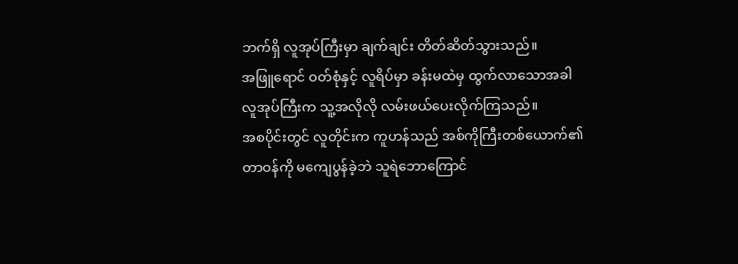ဘက်ရှိ လူအုပ်ကြီးမှာ ချက်ချင်း တိတ်ဆိတ်သွားသည်။
အဖြူရောင် ဝတ်စုံနှင့် လူရိပ်မှာ ခန်းမထဲမှ ထွက်လာသောအခါ လူအုပ်ကြီးက သူ့အလိုလို လမ်းဖယ်ပေးလိုက်ကြသည်။
အစပိုင်းတွင် လူတိုင်းက ကူဟန်သည် အစ်ကိုကြီးတစ်ယောက်၏ တာဝန်ကို မကျေပွန်ခဲ့ဘဲ သူရဲဘောကြောင်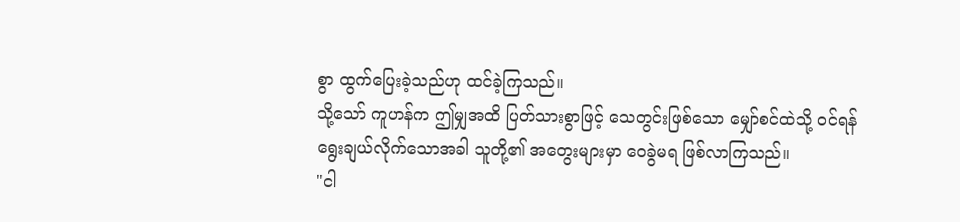စွာ ထွက်ပြေးခဲ့သည်ဟု ထင်ခဲ့ကြသည်။
သို့သော် ကူဟန်က ဤမျှအထိ ပြတ်သားစွာဖြင့် သေတွင်းဖြစ်သော မျှော်စင်ထဲသို့ ဝင်ရန် ရွေးချယ်လိုက်သောအခါ သူတို့၏ အတွေးများမှာ ဝေခွဲမရ ဖြစ်လာကြသည်။
"ငါ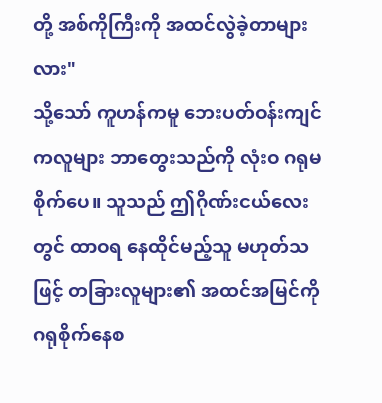တို့ အစ်ကိုကြီးကို အထင်လွဲခဲ့တာများလား"
သို့သော် ကူဟန်ကမူ ဘေးပတ်ဝန်းကျင်ကလူများ ဘာတွေးသည်ကို လုံးဝ ဂရုမစိုက်ပေ။ သူသည် ဤဂိုဏ်းငယ်လေးတွင် ထာဝရ နေထိုင်မည့်သူ မဟုတ်သဖြင့် တခြားလူများ၏ အထင်အမြင်ကို ဂရုစိုက်နေစ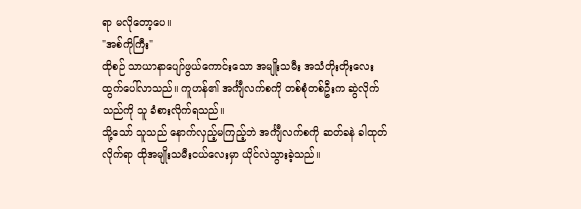ရာ မလိုတော့ပေ။
"အစ်ကိုကြီး"
ထိုစဉ် သာယာနာပျော်ဖွယ်ကောင်းသော အမျိုးသမီး အသံတိုးတိုးလေး ထွက်ပေါ်လာသည်။ ကူဟန်၏ အင်္ကျီလက်စကို တစ်စုံတစ်ဦးက ဆွဲလိုက်သည်ကို သူ ခံစားလိုက်ရသည်။
သို့သော် သူသည် နောက်လှည့်မကြည့်ဘဲ အင်္ကျီလက်စကို ဆတ်ခနဲ ခါထုတ်လိုက်ရာ ထိုအမျိုးသမီးငယ်လေးမှာ ယိုင်လဲသွားခဲ့သည်။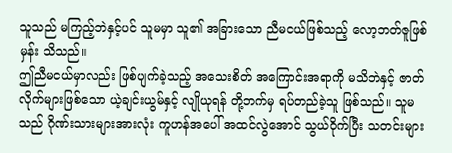သူသည် မကြည့်ဘဲနှင့်ပင် သူမမှာ သူ၏ အခြားသော ညီမငယ်ဖြစ်သည့် လော့ဘတ်ဇူဖြစ်မှန်း သိသည်။
ဤညီမငယ်မှာလည်း ဖြစ်ပျက်ခဲ့သည့် အသေးစိတ် အကြောင်းအရာကို မသိဘဲနှင့် ဇာတ်လိုက်များဖြစ်သော ယဲ့ချင်းယွမ်နှင့် လျိုယုရန် တို့ဘက်မှ ရပ်တည်ခဲ့သူ ဖြစ်သည်။ သူမသည် ဂိုဏ်းသားများအားလုံး ကူဟန်အပေါ် အထင်လွဲအောင် သွယ်ဝိုက်ပြီး သတင်းများ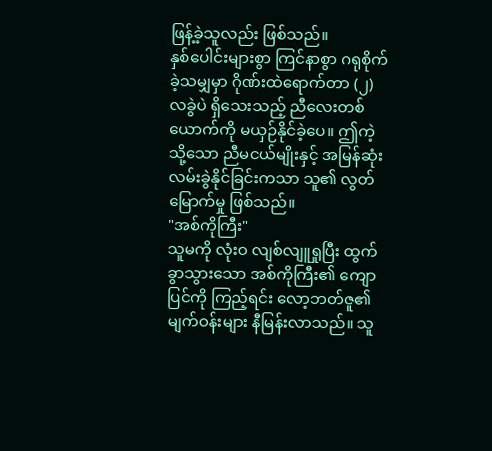ဖြန့်ခဲ့သူလည်း ဖြစ်သည်။
နှစ်ပေါင်းများစွာ ကြင်နာစွာ ဂရုစိုက်ခဲ့သမျှမှာ ဂိုဏ်းထဲရောက်တာ (၂) လခွဲပဲ ရှိသေးသည့် ညီလေးတစ်ယောက်ကို မယှဉ်နိုင်ခဲ့ပေ။ ဤကဲ့သို့သော ညီမငယ်မျိုးနှင့် အမြန်ဆုံး လမ်းခွဲနိုင်ခြင်းကသာ သူ၏ လွတ်မြောက်မှု ဖြစ်သည်။
"အစ်ကိုကြီး"
သူမကို လုံးဝ လျစ်လျူရှုပြီး ထွက်ခွာသွားသော အစ်ကိုကြီး၏ ကျောပြင်ကို ကြည့်ရင်း လော့ဘတ်ဇူ၏ မျက်ဝန်းများ နီမြန်းလာသည်။ သူ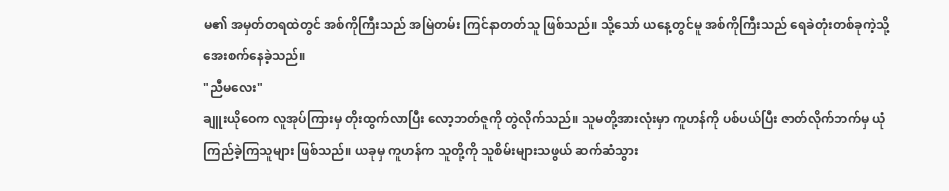မ၏ အမှတ်တရထဲတွင် အစ်ကိုကြီးသည် အမြဲတမ်း ကြင်နာတတ်သူ ဖြစ်သည်။ သို့သော် ယနေ့တွင်မူ အစ်ကိုကြီးသည် ရေခဲတုံးတစ်ခုကဲ့သို့ အေးစက်နေခဲ့သည်။
"ညီမလေး"
ချူးယိုဝေက လူအုပ်ကြားမှ တိုးထွက်လာပြီး လော့ဘတ်ဇူကို တွဲလိုက်သည်။ သူမတို့အားလုံးမှာ ကူဟန်ကို ပစ်ပယ်ပြီး ဇာတ်လိုက်ဘက်မှ ယုံကြည်ခဲ့ကြသူများ ဖြစ်သည်။ ယခုမှ ကူဟန်က သူတို့ကို သူစိမ်းများသဖွယ် ဆက်ဆံသွား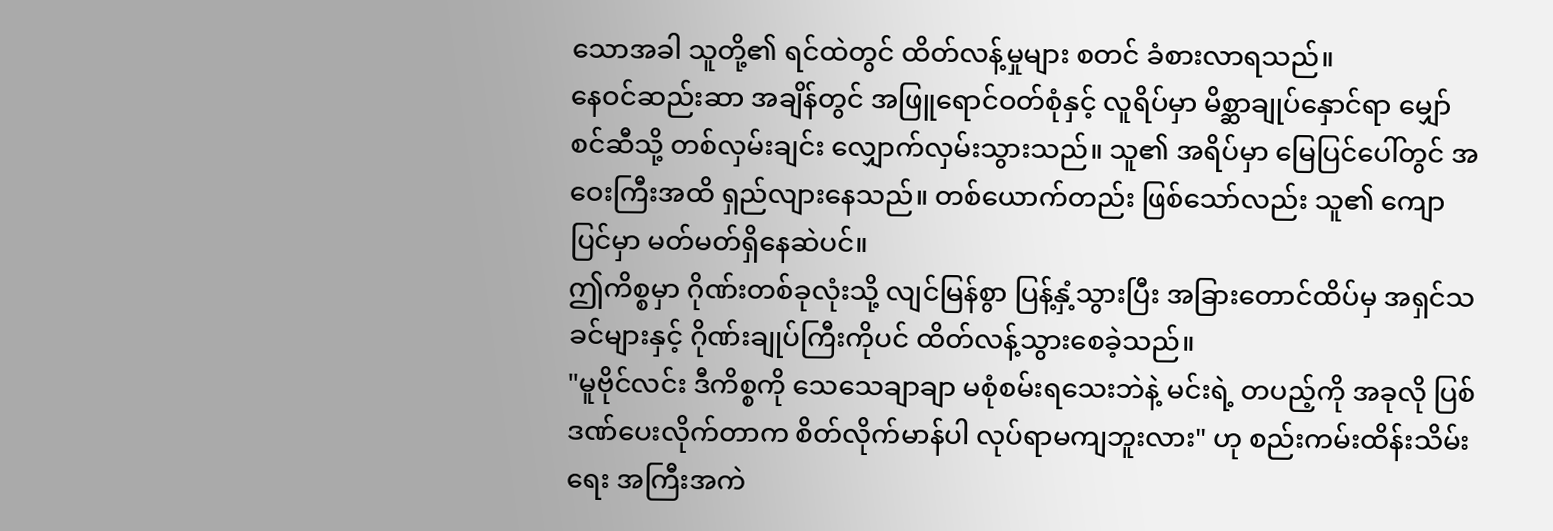သောအခါ သူတို့၏ ရင်ထဲတွင် ထိတ်လန့်မှုများ စတင် ခံစားလာရသည်။
နေဝင်ဆည်းဆာ အချိန်တွင် အဖြူရောင်ဝတ်စုံနှင့် လူရိပ်မှာ မိစ္ဆာချုပ်နှောင်ရာ မျှော်စင်ဆီသို့ တစ်လှမ်းချင်း လျှောက်လှမ်းသွားသည်။ သူ၏ အရိပ်မှာ မြေပြင်ပေါ်တွင် အဝေးကြီးအထိ ရှည်လျားနေသည်။ တစ်ယောက်တည်း ဖြစ်သော်လည်း သူ၏ ကျောပြင်မှာ မတ်မတ်ရှိနေဆဲပင်။
ဤကိစ္စမှာ ဂိုဏ်းတစ်ခုလုံးသို့ လျင်မြန်စွာ ပြန့်နှံ့သွားပြီး အခြားတောင်ထိပ်မှ အရှင်သခင်များနှင့် ဂိုဏ်းချုပ်ကြီးကိုပင် ထိတ်လန့်သွားစေခဲ့သည်။
"မူဗိုင်လင်း ဒီကိစ္စကို သေသေချာချာ မစုံစမ်းရသေးဘဲနဲ့ မင်းရဲ့ တပည့်ကို အခုလို ပြစ်ဒဏ်ပေးလိုက်တာက စိတ်လိုက်မာန်ပါ လုပ်ရာမကျဘူးလား" ဟု စည်းကမ်းထိန်းသိမ်းရေး အကြီးအကဲ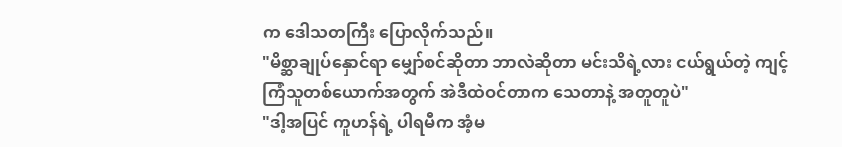က ဒေါသတကြီး ပြောလိုက်သည်။
"မိစ္ဆာချုပ်နှောင်ရာ မျှော်စင်ဆိုတာ ဘာလဲဆိုတာ မင်းသိရဲ့လား ငယ်ရွယ်တဲ့ ကျင့်ကြံသူတစ်ယောက်အတွက် အဲဒီထဲဝင်တာက သေတာနဲ့ အတူတူပဲ"
"ဒါ့အပြင် ကူဟန်ရဲ့ ပါရမီက အံ့မ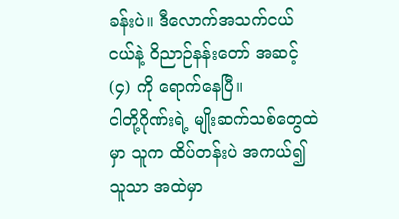ခန်းပဲ။ ဒီလောက်အသက်ငယ်ငယ်နဲ့ ဝိညာဉ်နန်းတော် အဆင့် (၄) ကို ရောက်နေပြီ။
ငါတို့ဂိုဏ်းရဲ့ မျိုးဆက်သစ်တွေထဲမှာ သူက ထိပ်တန်းပဲ အကယ်၍ သူသာ အထဲမှာ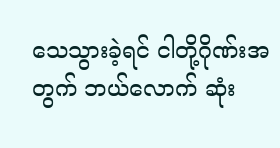သေသွားခဲ့ရင် ငါတို့ဂိုဏ်းအတွက် ဘယ်လောက် ဆုံး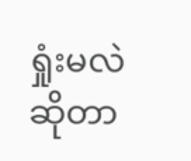ရှုံးမလဲဆိုတာ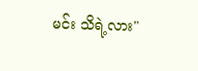မင်း သိရဲ့လား"